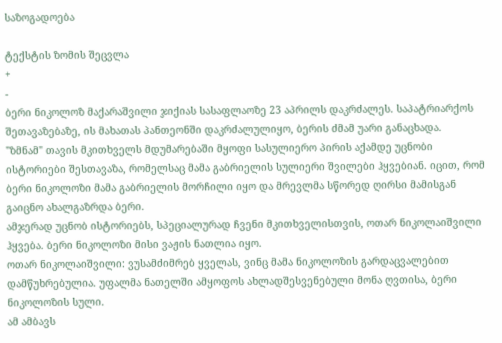საზოგადოება

ტექსტის ზომის შეცვლა
+
-
ბერი ნიკოლოზ მაქარაშვილი ჯიქიას სასაფლაოზე 23 აპრილს დაკრძალეს. საპატრიარქოს შეთავაზებაზე, ის მახათას პანთეონში დაკრძალულიყო, ბერის ძმამ უარი განაცხადა.
"ზმნამ" თავის მკითხველს მდუმარებაში მყოფი სასულიერო პირის აქამდე უცნობი ისტორიები შესთავაზა, რომელსაც მამა გაბრიელის სულიერი შვილები ჰყვებიან. იცით, რომ ბერი ნიკოლოზი მამა გაბრიელის მორჩილი იყო და მრევლმა სწორედ ღირსი მამისგან გაიცნო ახალგაზრდა ბერი.
ამჯერად უცნობ ისტორიებს, სპეციალურად ჩვენი მკითხველისთვის, ოთარ ნიკოლაიშვილი ჰყვება. ბერი ნიკოლოზი მისი ვაჟის ნათლია იყო.
ოთარ ნიკოლაიშვილი: ვუსამძიმრებ ყველას, ვინც მამა ნიკოლოზის გარდაცვალებით დამწუხრებულია. უფალმა ნათელში ამყოფოს ახლადშესვენებული მონა ღვთისა, ბერი ნიკოლოზის სული.
ამ ამბავს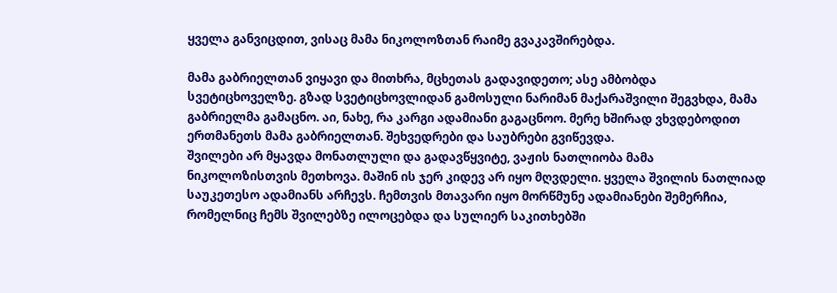ყველა განვიცდით, ვისაც მამა ნიკოლოზთან რაიმე გვაკავშირებდა.

მამა გაბრიელთან ვიყავი და მითხრა, მცხეთას გადავიდეთო; ასე ამბობდა სვეტიცხოველზე. გზად სვეტიცხოვლიდან გამოსული ნარიმან მაქარაშვილი შეგვხდა, მამა გაბრიელმა გამაცნო. აი, ნახე, რა კარგი ადამიანი გაგაცნოო. მერე ხშირად ვხვდებოდით ერთმანეთს მამა გაბრიელთან. შეხვედრები და საუბრები გვიწევდა.
შვილები არ მყავდა მონათლული და გადავწყვიტე, ვაჟის ნათლიობა მამა ნიკოლოზისთვის მეთხოვა. მაშინ ის ჯერ კიდევ არ იყო მღვდელი. ყველა შვილის ნათლიად საუკეთესო ადამიანს არჩევს. ჩემთვის მთავარი იყო მორწმუნე ადამიანები შემერჩია, რომელნიც ჩემს შვილებზე ილოცებდა და სულიერ საკითხებში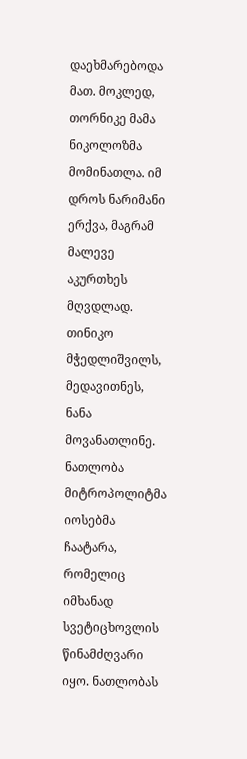დაეხმარებოდა მათ. მოკლედ, თორნიკე მამა ნიკოლოზმა მომინათლა. იმ დროს ნარიმანი ერქვა, მაგრამ მალევე აკურთხეს მღვდლად. თინიკო მჭედლიშვილს, მედავითნეს, ნანა მოვანათლინე. ნათლობა მიტროპოლიტმა იოსებმა ჩაატარა, რომელიც იმხანად სვეტიცხოვლის წინამძღვარი იყო. ნათლობას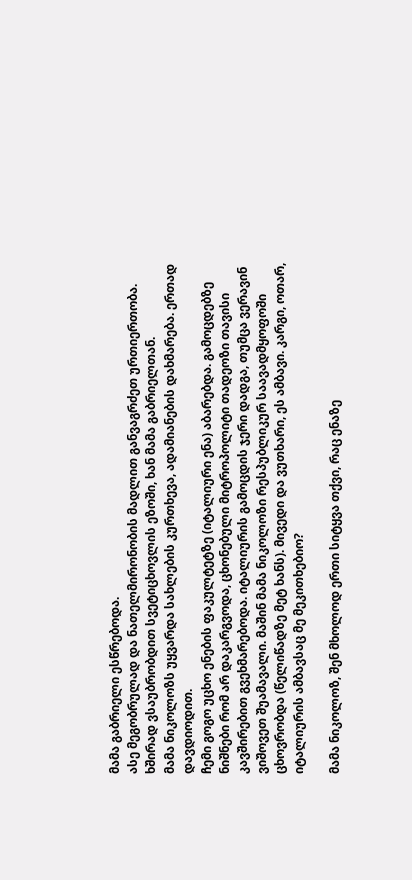მამა გაბრიელი ესწრებოდა.
ასე მეგობრულად და ნათელმირონობის მადლით განვაგრძეთ ურთიერთობა. ხშირად ვსაუბრობდით სვეტიცხოვლის ეზოში, ხან მამა გაბრიელთან.
მამა ნიკოლოზს უყვარდა სახლების კურთხევა, ადამიანების დახმარება. ერთად დავდიოდით.
ჩემი გოგო უცხო ენების ფაკულტეტზე (იტალიური ენა) აბარებდა. გამოცდებზე ნიშნები რომ არ დაკარგვოდა, ცხონებული მიტროპოლიტი თადეოზი თავისი კავშირებით გვეხმარებოდა. იტალიურის გამოცდის ჯერი დადგა, თუმცა ვერავინ ვიშოვეთ შუამავალი. მაშინ მამა ნიკოლოზი რესპუბლიკურ საავადმყოფოში ცხოვრობდა (წელიწადზე მეტ ხანს). მივედი და ვუთხარი, ეს ამბავი. კარგი, ოთარ, იტალიურის ამბავსაც მე მეკითხებიო?

მამა ნიკოლოზ, შენ მხოლოდ ერთი სიტყვა თქვი, რაც ენაზე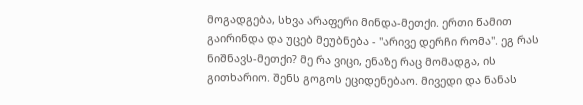მოგადგება, სხვა არაფერი მინდა-მეთქი. ერთი წამით გაირინდა და უცებ მეუბნება - "არივე დერჩი რომა". ეგ რას ნიშნავს-მეთქი? მე რა ვიცი, ენაზე რაც მომადგა, ის გითხარიო. შენს გოგოს ეციდენებაო. მივედი და ნანას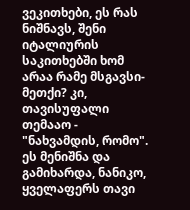ვეკითხები, ეს რას ნიშნავს, შენი იტალიურის საკითხებში ხომ არაა რამე მსგავსი-მეთქი? კი, თავისუფალი თემააო - "ნახვამდის, რომო". ეს მენიშნა და გამიხარდა, ნანიკო, ყველაფერს თავი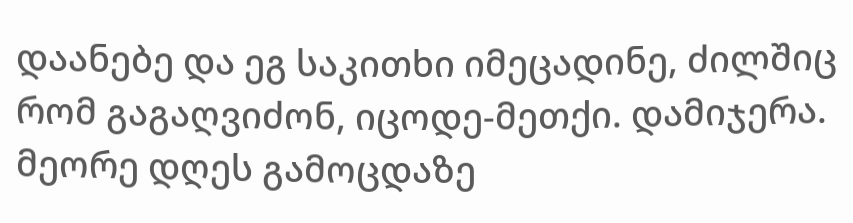დაანებე და ეგ საკითხი იმეცადინე, ძილშიც რომ გაგაღვიძონ, იცოდე-მეთქი. დამიჯერა. მეორე დღეს გამოცდაზე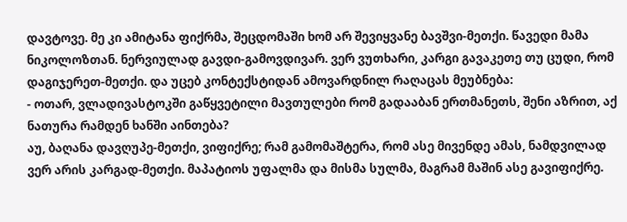დავტოვე. მე კი ამიტანა ფიქრმა, შეცდომაში ხომ არ შევიყვანე ბავშვი-მეთქი. წავედი მამა ნიკოლოზთან. ნერვიულად გავდი-გამოვდივარ. ვერ ვუთხარი, კარგი გავაკეთე თუ ცუდი, რომ დაგიჯერეთ-მეთქი. და უცებ კონტექსტიდან ამოვარდნილ რაღაცას მეუბნება:
- ოთარ, ვლადივასტოკში გაწყვეტილი მავთულები რომ გადააბან ერთმანეთს, შენი აზრით, აქ ნათურა რამდენ ხანში აინთება?
აუ, ბაღანა დავღუპე-მეთქი, ვიფიქრე; რამ გამომაშტერა, რომ ასე მივენდე ამას, ნამდვილად ვერ არის კარგად-მეთქი. მაპატიოს უფალმა და მისმა სულმა, მაგრამ მაშინ ასე გავიფიქრე.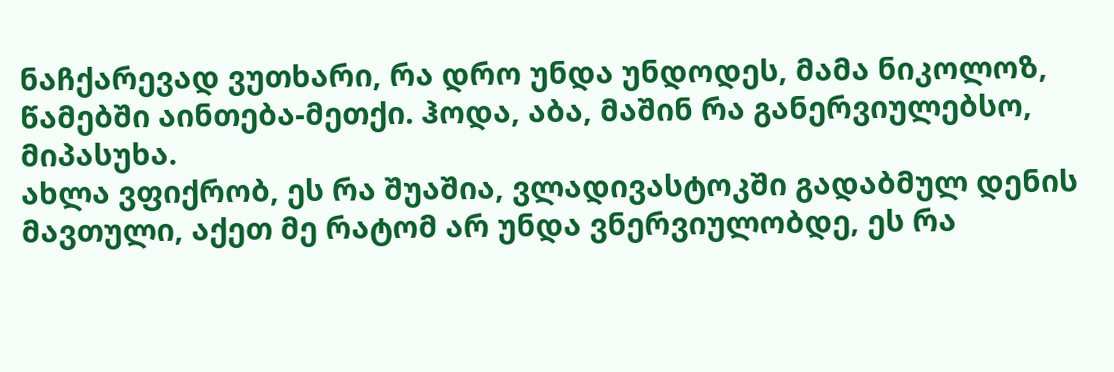ნაჩქარევად ვუთხარი, რა დრო უნდა უნდოდეს, მამა ნიკოლოზ, წამებში აინთება-მეთქი. ჰოდა, აბა, მაშინ რა განერვიულებსო, მიპასუხა.
ახლა ვფიქრობ, ეს რა შუაშია, ვლადივასტოკში გადაბმულ დენის მავთული, აქეთ მე რატომ არ უნდა ვნერვიულობდე, ეს რა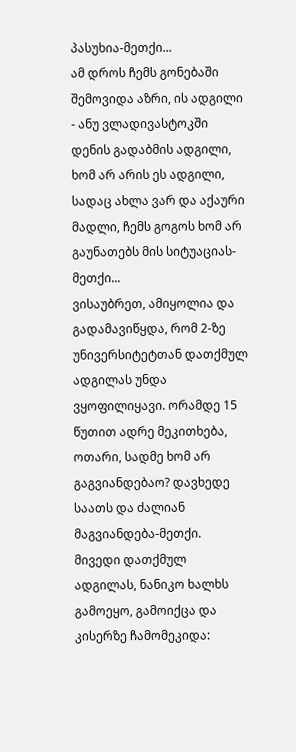პასუხია-მეთქი...
ამ დროს ჩემს გონებაში შემოვიდა აზრი, ის ადგილი - ანუ ვლადივასტოკში დენის გადაბმის ადგილი, ხომ არ არის ეს ადგილი, სადაც ახლა ვარ და აქაური მადლი, ჩემს გოგოს ხომ არ გაუნათებს მის სიტუაციას-მეთქი...
ვისაუბრეთ, ამიყოლია და გადამავიწყდა, რომ 2-ზე უნივერსიტეტთან დათქმულ ადგილას უნდა ვყოფილიყავი. ორამდე 15 წუთით ადრე მეკითხება, ოთარი, სადმე ხომ არ გაგვიანდებაო? დავხედე საათს და ძალიან მაგვიანდება-მეთქი. მივედი დათქმულ ადგილას, ნანიკო ხალხს გამოეყო, გამოიქცა და კისერზე ჩამომეკიდა: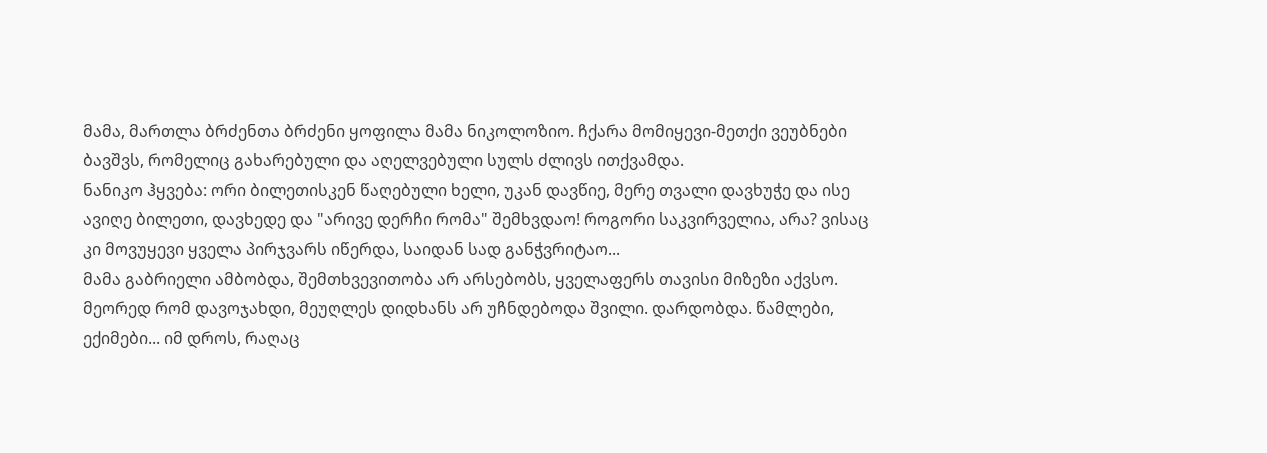მამა, მართლა ბრძენთა ბრძენი ყოფილა მამა ნიკოლოზიო. ჩქარა მომიყევი-მეთქი ვეუბნები ბავშვს, რომელიც გახარებული და აღელვებული სულს ძლივს ითქვამდა.
ნანიკო ჰყვება: ორი ბილეთისკენ წაღებული ხელი, უკან დავწიე, მერე თვალი დავხუჭე და ისე ავიღე ბილეთი, დავხედე და "არივე დერჩი რომა" შემხვდაო! როგორი საკვირველია, არა? ვისაც კი მოვუყევი ყველა პირჯვარს იწერდა, საიდან სად განჭვრიტაო...
მამა გაბრიელი ამბობდა, შემთხვევითობა არ არსებობს, ყველაფერს თავისი მიზეზი აქვსო.
მეორედ რომ დავოჯახდი, მეუღლეს დიდხანს არ უჩნდებოდა შვილი. დარდობდა. წამლები, ექიმები... იმ დროს, რაღაც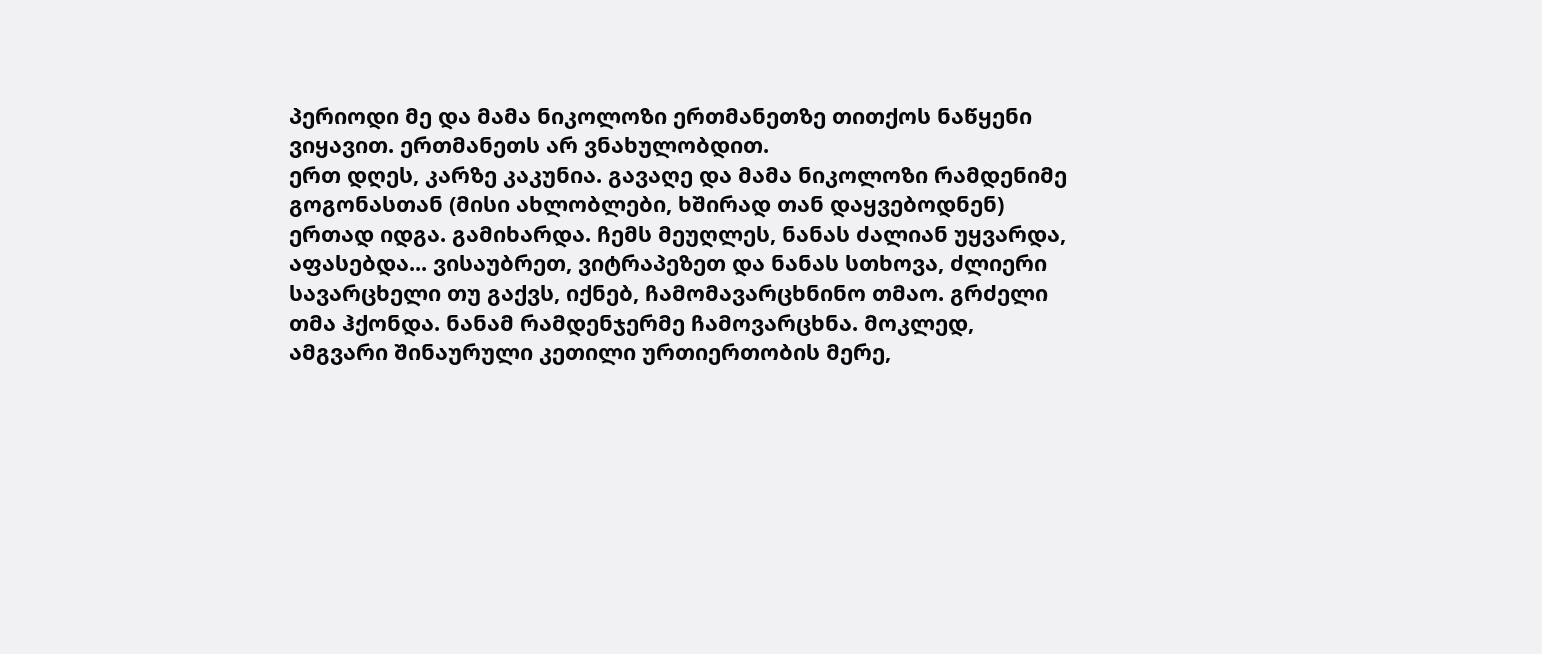პერიოდი მე და მამა ნიკოლოზი ერთმანეთზე თითქოს ნაწყენი ვიყავით. ერთმანეთს არ ვნახულობდით.
ერთ დღეს, კარზე კაკუნია. გავაღე და მამა ნიკოლოზი რამდენიმე გოგონასთან (მისი ახლობლები, ხშირად თან დაყვებოდნენ) ერთად იდგა. გამიხარდა. ჩემს მეუღლეს, ნანას ძალიან უყვარდა, აფასებდა... ვისაუბრეთ, ვიტრაპეზეთ და ნანას სთხოვა, ძლიერი სავარცხელი თუ გაქვს, იქნებ, ჩამომავარცხნინო თმაო. გრძელი თმა ჰქონდა. ნანამ რამდენჯერმე ჩამოვარცხნა. მოკლედ, ამგვარი შინაურული კეთილი ურთიერთობის მერე,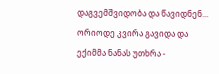დაგვემშვიდობა და წავიდნენ... ორიოდე კვირა გავიდა და ექიმმა ნანას უთხრა -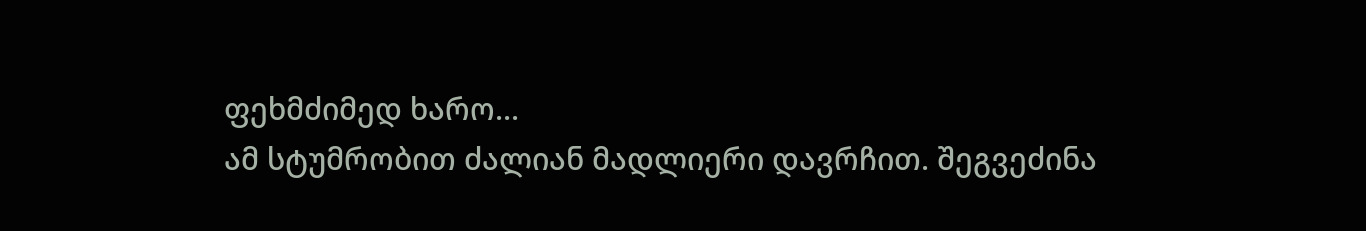ფეხმძიმედ ხარო...
ამ სტუმრობით ძალიან მადლიერი დავრჩით. შეგვეძინა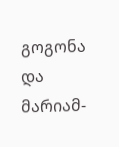გოგონა და მარიამ-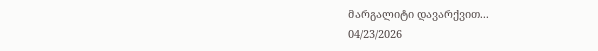მარგალიტი დავარქვით...
04/23/2026